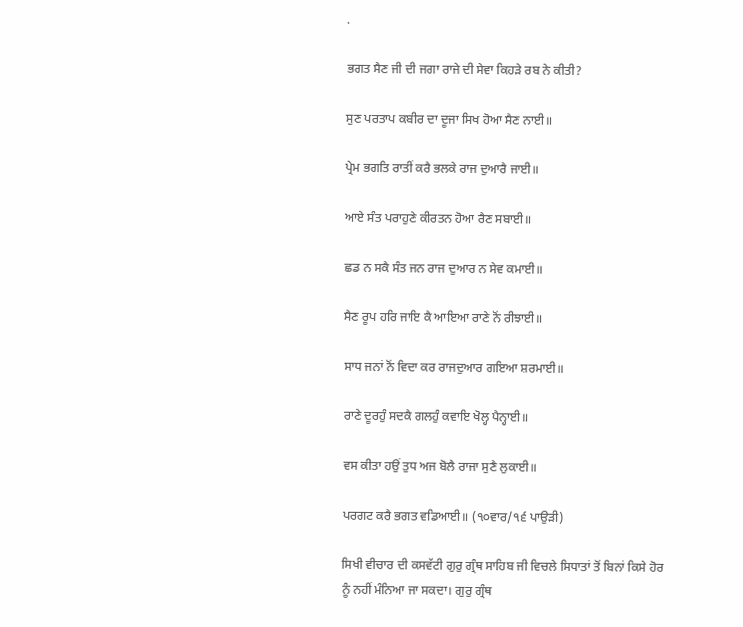.

ਭਗਤ ਸੈਣ ਜੀ ਦੀ ਜਗਾ ਰਾਜੇ ਦੀ ਸੇਵਾ ਕਿਹੜੇ ਰਬ ਨੇ ਕੀਤੀ?

ਸੁਣ ਪਰਤਾਪ ਕਬੀਰ ਦਾ ਦੂਜਾ ਸਿਖ ਹੋਆ ਸੈਣ ਨਾਈ॥

ਪ੍ਰੇਮ ਭਗਤਿ ਰਾਤੀਂ ਕਰੈ ਭਲਕੇ ਰਾਜ ਦੁਆਰੈ ਜਾਈ॥

ਆਏ ਸੰਤ ਪਰਾਹੁਣੇ ਕੀਰਤਨ ਹੋਆ ਰੈਣ ਸਬਾਈ॥

ਛਡ ਨ ਸਕੈ ਸੰਤ ਜਨ ਰਾਜ ਦੁਆਰ ਨ ਸੇਵ ਕਮਾਈ॥

ਸੈਣ ਰੂਪ ਹਰਿ ਜਾਇ ਕੈ ਆਇਆ ਰਾਣੇ ਨੋਂ ਰੀਝਾਈ॥

ਸਾਧ ਜਨਾਂ ਨੋਂ ਵਿਦਾ ਕਰ ਰਾਜਦੁਆਰ ਗਇਆ ਸ਼ਰਮਾਈ॥

ਰਾਣੇ ਦੂਰਹੁੰ ਸਦਕੈ ਗਲਹੁੰ ਕਵਾਇ ਖੋਲ੍ਹ ਪੈਨ੍ਹਾਈ॥

ਵਸ ਕੀਤਾ ਹਉਂ ਤੁਧ ਅਜ ਬੋਲੈ ਰਾਜਾ ਸੁਣੈ ਲੁਕਾਈ॥

ਪਰਗਟ ਕਰੈ ਭਗਤ ਵਡਿਆਈ॥ (੧੦ਵਾਰ/੧੬ ਪਾਉੜੀ)

ਸਿਖੀ ਵੀਚਾਰ ਦੀ ਕਸਵੱਟੀ ਗੁਰੁ ਗ੍ਰੰਥ ਸਾਹਿਬ ਜੀ ਵਿਚਲੇ ਸਿਧਾਤਾਂ ਤੋਂ ਬਿਨਾਂ ਕਿਸੇ ਹੋਰ ਨੂੰ ਨਹੀਂ ਮੰਨਿਆ ਜਾ ਸਕਦਾ। ਗੁਰੁ ਗ੍ਰੰਥ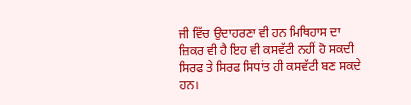ਜੀ ਵਿੱਚ ਉਦਾਹਰਣਾ ਵੀ ਹਨ ਮਿਥਿਹਾਸ ਦਾ ਜ਼ਿਕਰ ਵੀ ਹੈ ਇਹ ਵੀ ਕਸਵੱਟੀ ਨਹੀਂ ਹੋ ਸਕਦੀ ਸਿਰਫ ਤੇ ਸਿਰਫ ਸਿਧਾਂਤ ਹੀ ਕਸਵੱਟੀ ਬਣ ਸਕਦੇ ਹਨ।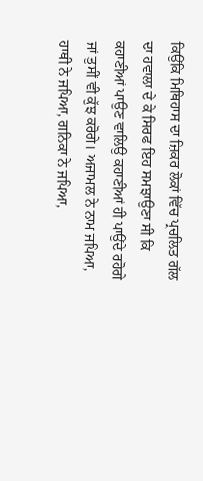ਕਿਉਂਕਿ ਮਿਥਿਹਾਸ ਦਾ ਜ਼ਿਕਰ ਲੋਕਾਂ ਵਿੱਚ ਪ੍ਰਚਲਿਤ ਗੱਲ ਦਾ ਹਵਾਲਾ ਦੇ ਕੇ ਸਿਰਫ ਇਹ ਸਮਝਾਉਣਾ ਸੀ ਕਿ ਕਹਾਣੀਆਂ ਪਾਉਣ ਵਾਲਿਉ ਕਹਾਣੀਆਂ ਹੀ ਪਾਉਂਦੇ ਰਹੋਗੇ ਜਾਂ ਤੁਸੀਂ ਵੀ ਕੁੱਝ ਕਰੋਗੇ। ਅਜਾਮਲ ਨੇ ਨਾਮ ਜਪਿਆ, ਹਾਥੀ ਨੇ ਜਪਿਆ, ਗਨਿਕਾ ਨੇ ਜਪਿਆ,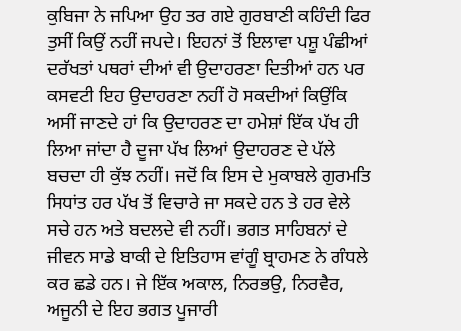ਕੁਬਿਜਾ ਨੇ ਜਪਿਆ ਉਹ ਤਰ ਗਏ ਗੁਰਬਾਣੀ ਕਹਿੰਦੀ ਫਿਰ ਤੁਸੀਂ ਕਿਉਂ ਨਹੀਂ ਜਪਦੇ। ਇਹਨਾਂ ਤੋਂ ਇਲਾਵਾ ਪਸ਼ੂ ਪੰਛੀਆਂ ਦਰੱਖਤਾਂ ਪਥਰਾਂ ਦੀਆਂ ਵੀ ਉਦਾਹਰਣਾ ਦਿਤੀਆਂ ਹਨ ਪਰ ਕਸਵਟੀ ਇਹ ਉਦਾਹਰਣਾ ਨਹੀਂ ਹੋ ਸਕਦੀਆਂ ਕਿਉਂਕਿ ਅਸੀਂ ਜਾਣਦੇ ਹਾਂ ਕਿ ਉਦਾਹਰਣ ਦਾ ਹਮੇਸ਼ਾਂ ਇੱਕ ਪੱਖ ਹੀ ਲਿਆ ਜਾਂਦਾ ਹੈ ਦੂਜਾ ਪੱਖ ਲਿਆਂ ਉਦਾਹਰਣ ਦੇ ਪੱਲੇ ਬਚਦਾ ਹੀ ਕੁੱਝ ਨਹੀਂ। ਜਦੋਂ ਕਿ ਇਸ ਦੇ ਮੁਕਾਬਲੇ ਗੁਰਮਤਿ ਸਿਧਾਂਤ ਹਰ ਪੱਖ ਤੋਂ ਵਿਚਾਰੇ ਜਾ ਸਕਦੇ ਹਨ ਤੇ ਹਰ ਵੇਲੇ ਸਚੇ ਹਨ ਅਤੇ ਬਦਲਦੇ ਵੀ ਨਹੀਂ। ਭਗਤ ਸਾਹਿਬਨਾਂ ਦੇ ਜੀਵਨ ਸਾਡੇ ਬਾਕੀ ਦੇ ਇਤਿਹਾਸ ਵਾਂਗੂੰ ਬ੍ਰਾਹਮਣ ਨੇ ਗੰਧਲੇ ਕਰ ਛਡੇ ਹਨ। ਜੇ ਇੱਕ ਅਕਾਲ, ਨਿਰਭਉ, ਨਿਰਵੈਰ, ਅਜੂਨੀ ਦੇ ਇਹ ਭਗਤ ਪੂਜਾਰੀ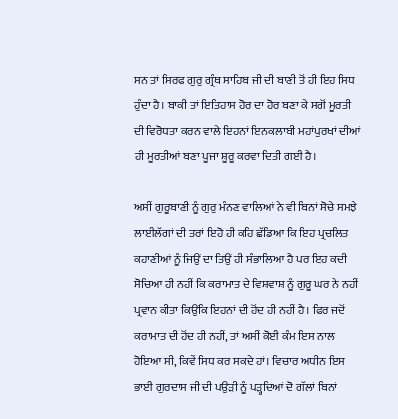ਸਨ ਤਾਂ ਸਿਰਫ ਗੁਰੁ ਗ੍ਰੰਥ ਸਾਹਿਬ ਜੀ ਦੀ ਬਾਣੀ ਤੋਂ ਹੀ ਇਹ ਸਿਧ ਹੁੰਦਾ ਹੈ। ਬਾਕੀ ਤਾਂ ਇਤਿਹਾਸ ਹੋਰ ਦਾ ਹੋਰ ਬਣਾ ਕੇ ਸਗੋਂ ਮੂਰਤੀ ਦੀ ਵਿਰੋਧਤਾ ਕਰਨ ਵਾਲੇ ਇਹਨਾਂ ਇਨਕਲਾਬੀ ਮਹਾਂਪੁਰਖਾਂ ਦੀਆਂ ਹੀ ਮੂਰਤੀਆਂ ਬਣਾ ਪੂਜਾ ਸ਼ੂਰੂ ਕਰਵਾ ਦਿਤੀ ਗਈ ਹੈ।

ਅਸੀਂ ਗੁਰੂਬਾਣੀ ਨੂੰ ਗੁਰੁ ਮੰਨਣ ਵਾਲਿਆਂ ਨੇ ਵੀ ਬਿਨਾਂ ਸੋਚੇ ਸਮਝੇ ਲਾਈਲੱਗਾਂ ਦੀ ਤਰਾਂ ਇਹੋ ਹੀ ਕਹਿ ਛੱਡਿਆ ਕਿ ਇਹ ਪ੍ਰਚਲਿਤ ਕਹਾਣੀਆਂ ਨੂੰ ਜਿਉਂ ਦਾ ਤਿਉਂ ਹੀ ਸੰਭਾਲਿਆ ਹੈ ਪਰ ਇਹ ਕਦੀ ਸੋਚਿਆ ਹੀ ਨਹੀਂ ਕਿ ਕਰਾਮਾਤ ਦੇ ਵਿਸ਼ਵਾਸ਼ ਨੂੰ ਗੁਰੂ ਘਰ ਨੇ ਨਹੀਂ ਪ੍ਰਵਾਨ ਕੀਤਾ ਕਿਉਂਕਿ ਇਹਨਾਂ ਦੀ ਹੋਂਦ ਹੀ ਨਹੀਂ ਹੈ। ਫਿਰ ਜਦੋਂ ਕਰਾਮਾਤ ਦੀ ਹੋਂਦ ਹੀ ਨਹੀਂ, ਤਾਂ ਅਸੀਂ ਕੋਈ ਕੰਮ ਇਸ ਨਾਲ ਹੋਇਆ ਸੀ, ਕਿਵੇਂ ਸਿਧ ਕਰ ਸਕਦੇ ਹਾਂ। ਵਿਚਾਰ ਅਧੀਨ ਇਸ ਭਾਈ ਗੁਰਦਾਸ ਜੀ ਦੀ ਪਉੜੀ ਨੂੰ ਪੜ੍ਹਦਿਆਂ ਦੋ ਗੱਲਾਂ ਬਿਨਾਂ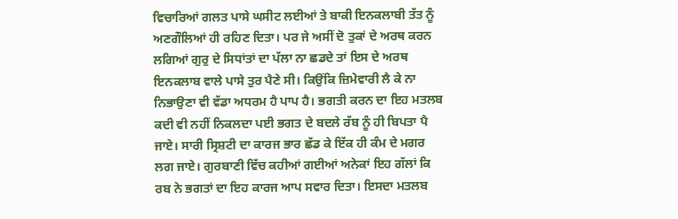ਵਿਚਾਰਿਆਂ ਗਲਤ ਪਾਸੇ ਘਸੀਟ ਲਈਆਂ ਤੇ ਬਾਕੀ ਇਨਕਲਾਬੀ ਤੱਤ ਨੂੰ ਅਣਗੌਲਿਆਂ ਹੀ ਰਹਿਣ ਦਿਤਾ। ਪਰ ਜੇ ਅਸੀਂ ਦੋ ਤੁਕਾਂ ਦੇ ਅਰਥ ਕਰਨ ਲਗਿਆਂ ਗੁਰੁ ਦੇ ਸਿਧਾਂਤਾਂ ਦਾ ਪੱਲਾ ਨਾ ਛਡਦੇ ਤਾਂ ਇਸ ਦੇ ਅਰਥ ਇਨਕਲਾਬ ਵਾਲੇ ਪਾਸੇ ਤੁਰ ਪੈਣੇ ਸੀ। ਕਿਉਂਕਿ ਜ਼ਿਮੇਵਾਰੀ ਲੈ ਕੇ ਨਾ ਨਿਭਾਉਣਾ ਵੀ ਵੱਡਾ ਅਧਰਮ ਹੈ ਪਾਪ ਹੈ। ਭਗਤੀ ਕਰਨ ਦਾ ਇਹ ਮਤਲਬ ਕਦੀ ਵੀ ਨਹੀਂ ਨਿਕਲਦਾ ਪਈ ਭਗਤ ਦੇ ਬਦਲੇ ਰੱਬ ਨੂੰ ਹੀ ਬਿਪਤਾ ਪੈ ਜਾਏ। ਸਾਰੀ ਸ੍ਰਿਸ਼ਟੀ ਦਾ ਕਾਰਜ ਭਾਰ ਛੱਡ ਕੇ ਇੱਕ ਹੀ ਕੰਮ ਦੇ ਮਗਰ ਲਗ ਜਾਏ। ਗੁਰਬਾਣੀ ਵਿੱਚ ਕਹੀਆਂ ਗਈਆਂ ਅਨੇਕਾਂ ਇਹ ਗੱਲਾਂ ਕਿ ਰਬ ਨੇ ਭਗਤਾਂ ਦਾ ਇਹ ਕਾਰਜ ਆਪ ਸਵਾਰ ਦਿਤਾ। ਇਸਦਾ ਮਤਲਬ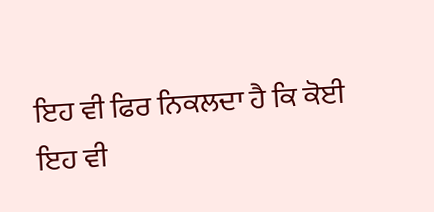ਇਹ ਵੀ ਫਿਰ ਨਿਕਲਦਾ ਹੈ ਕਿ ਕੋਈ ਇਹ ਵੀ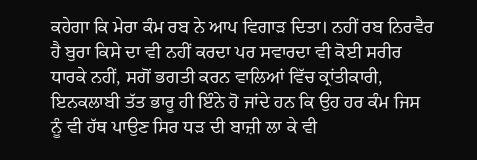ਕਹੇਗਾ ਕਿ ਮੇਰਾ ਕੰਮ ਰਬ ਨੇ ਆਪ ਵਿਗਾੜ ਦਿਤਾ। ਨਹੀਂ ਰਬ ਨਿਰਵੈਰ ਹੈ ਬੁਰਾ ਕਿਸੇ ਦਾ ਵੀ ਨਹੀਂ ਕਰਦਾ ਪਰ ਸਵਾਰਦਾ ਵੀ ਕੋਈ ਸਰੀਰ ਧਾਰਕੇ ਨਹੀਂ, ਸਗੋਂ ਭਗਤੀ ਕਰਨ ਵਾਲਿਆਂ ਵਿੱਚ ਕ੍ਰਾਂਤੀਕਾਰੀ, ਇਨਕਲਾਬੀ ਤੱਤ ਭਾਰੂ ਹੀ ਇੰਨੇ ਹੋ ਜਾਂਦੇ ਹਨ ਕਿ ਉਹ ਹਰ ਕੰਮ ਜਿਸ ਨੂੰ ਵੀ ਹੱਥ ਪਾਉਣ ਸਿਰ ਧੜ ਦੀ ਬਾਜ਼ੀ ਲਾ ਕੇ ਵੀ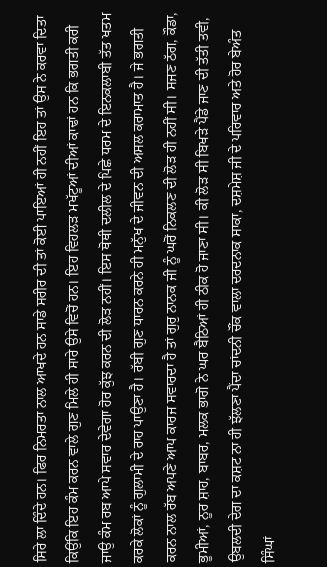ਸਿਰੇ ਲਾ ਦਿੰਦੇ ਹਨ। ਫਿਰ ਨਿਮਰਤਾ ਨਾਲ ਆਖਦੇ ਹਨ ਸਾਡੇ ਸਰੀਰ ਦੀ ਤਾਂ ਕੋਈ ਪਾਇਆਂ ਹੀ ਨਹੀਂ ਇਹ ਤਾਂ ਉਸ ਨੇ ਕਰਵਾ ਦਿਤਾ ਕਿਉਂਕਿ ਇਹ ਕੰਮ ਕਰਨ ਵਾਲੇ ਗੁਣ ਮਿਲੇ ਹੀ ਸਾਰੇ ਉਸੇ ਵਿਚੋਂ ਹਨ। ਇਹ ਵਿਹਲੜ ਮਖੱਟੂਆਂ ਦੀਆਂ ਕਾਢਾਂ ਹਨ ਕਿ ਭਗਤੀ ਕਰੀ ਜਾਉ ਕੰਮ ਰਬ ਆਪੇ ਸਵਾਰ ਦੇਵੇਗਾ ਹੋਰ ਕੁੱਝ ਕਰਨ ਦੀ ਲੋੜ ਨਹੀਂ। ਇਸ ਥੋਥੀ ਦਲੀਲ ਦੇ ਪਿਛੇ ਧਰਮ ਦੇ ਇਨਕਲਾਬੀ ਤੱਤ ਖਤਮ ਕਰਕੇ ਲੋਕਾਂ ਨੂੰ ਗੁਲਾਮੀ ਦੇ ਰਾਹ ਪਾਉਣਾ ਹੈ। ਰੱਬੀ ਗੁਣ ਧਾਰਨ ਕਰਨੇ ਹੀ ਮਨੁੱਖ ਦੇ ਜੀਵਨ ਦੀ ਅਸਲ ਕਰਾਮਾਤ ਹੈ। ਜੇ ਭਗਤੀ ਕਰਨ ਨਾਲ ਰੱਬ ਅਪਣੇ ਆਪ ਕਾਰਜ ਸਵਾਰਦਾ ਹੈ ਤਾਂ ਗੁਰੁ ਨਾਨਕ ਜੀ ਨੂੰ ਘਰੋਂ ਨਿਕਲਣ ਦੀ ਲੋੜ ਹੀ ਨਹੀਂ ਸੀ। ਸਜਣ ਠੱਗ, ਕੌਡਾ, ਭੂਮੀਆਂ, ਨੂਰ ਸ਼ਾਹ, ਬਾਬਰ, ਮਲਕ ਭਾਗੋ ਨੇ ਘਰ ਬੈਠਿਆਂ ਹੀ ਠੀਕ ਹੋ ਜਾਣਾ ਸੀ। ਕੀ ਲੋੜ ਸੀ ਬਿਖੜੇ ਪੈਂਡੇ ਜਾਣ ਦੀ ਤੱਤੀ ਤਵੀ, ਉਬਲਦੀ ਦੇਗ ਦਾ ਕਸ਼ਟ ਨਾ ਹੀ ਝੱਲਣਾ ਪੈਂਦਾ ਚਾਂਦਨੀ ਚੌਂਕ ਵਾਲਾ ਦਰਦਨਾਕ ਸਾਕਾ, ਦਸ਼ਮੇਸ਼ ਜੀ ਦੇ ਪਰਿਵਾਰ ਅਤੇ ਹੋਰ ਬੇਅੰਤ ਸਿੰਘਾਂ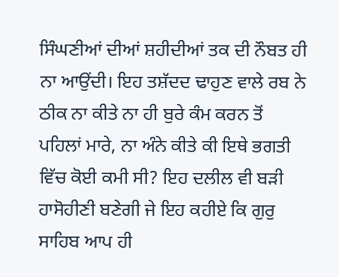ਸਿੰਘਣੀਆਂ ਦੀਆਂ ਸ਼ਹੀਦੀਆਂ ਤਕ ਦੀ ਨੌਬਤ ਹੀ ਨਾ ਆਉਂਦੀ। ਇਹ ਤਸ਼ੱਦਦ ਢਾਹੁਣ ਵਾਲੇ ਰਬ ਨੇ ਠੀਕ ਨਾ ਕੀਤੇ ਨਾ ਹੀ ਬੁਰੇ ਕੰਮ ਕਰਨ ਤੋਂ ਪਹਿਲਾਂ ਮਾਰੇ, ਨਾ ਅੰਨੇ ਕੀਤੇ ਕੀ ਇਥੇ ਭਗਤੀ ਵਿੱਚ ਕੋਈ ਕਮੀ ਸੀ? ਇਹ ਦਲੀਲ ਵੀ ਬੜੀ ਹਾਸੋਹੀਣੀ ਬਣੇਗੀ ਜੇ ਇਹ ਕਹੀਏ ਕਿ ਗੁਰੁ ਸਾਹਿਬ ਆਪ ਹੀ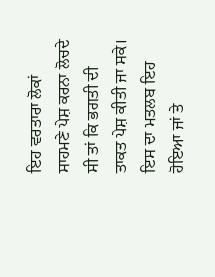ਇਹ ਵਰਤਾਰਾ ਲੋਕਾਂ ਸਾਹਮਣੇ ਪੇਸ਼ ਕਰਨਾ ਲੋਚਦੇ ਸੀ ਤਾਂ ਕਿ ਭਗਤੀ ਦੀ ਤਾਕਤ ਪੇਸ਼ ਕੀਤੀ ਜਾ ਸਕੇ। ਇਸ ਦਾ ਮਤਲਬ ਇਹ ਹੋਇਆ ਜਾਂ ਤੇ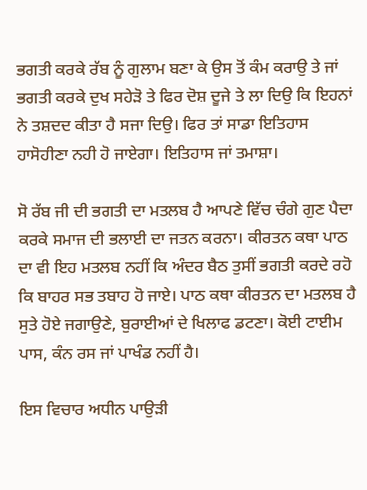ਭਗਤੀ ਕਰਕੇ ਰੱਬ ਨੂੰ ਗੁਲਾਮ ਬਣਾ ਕੇ ਉਸ ਤੋਂ ਕੰਮ ਕਰਾਉ ਤੇ ਜਾਂ ਭਗਤੀ ਕਰਕੇ ਦੁਖ ਸਹੇੜੋ ਤੇ ਫਿਰ ਦੋਸ਼ ਦੂਜੇ ਤੇ ਲਾ ਦਿਉ ਕਿ ਇਹਨਾਂ ਨੇ ਤਸ਼ਦਦ ਕੀਤਾ ਹੈ ਸਜਾ ਦਿਉ। ਫਿਰ ਤਾਂ ਸਾਡਾ ਇਤਿਹਾਸ ਹਾਸੋਹੀਣਾ ਨਹੀ ਹੋ ਜਾਏਗਾ। ਇਤਿਹਾਸ ਜਾਂ ਤਮਾਸ਼ਾ।

ਸੋ ਰੱਬ ਜੀ ਦੀ ਭਗਤੀ ਦਾ ਮਤਲਬ ਹੈ ਆਪਣੇ ਵਿੱਚ ਚੰਗੇ ਗੁਣ ਪੈਦਾ ਕਰਕੇ ਸਮਾਜ ਦੀ ਭਲਾਈ ਦਾ ਜਤਨ ਕਰਨਾ। ਕੀਰਤਨ ਕਥਾ ਪਾਠ ਦਾ ਵੀ ਇਹ ਮਤਲਬ ਨਹੀਂ ਕਿ ਅੰਦਰ ਬੈਠ ਤੁਸੀਂ ਭਗਤੀ ਕਰਦੇ ਰਹੋ ਕਿ ਬਾਹਰ ਸਭ ਤਬਾਹ ਹੋ ਜਾਏ। ਪਾਠ ਕਥਾ ਕੀਰਤਨ ਦਾ ਮਤਲਬ ਹੈ ਸੁਤੇ ਹੋਏ ਜਗਾਉਣੇ, ਬੁਰਾਈਆਂ ਦੇ ਖਿਲਾਫ ਡਟਣਾ। ਕੋਈ ਟਾਈਮ ਪਾਸ, ਕੰਨ ਰਸ ਜਾਂ ਪਾਖੰਡ ਨਹੀਂ ਹੈ।

ਇਸ ਵਿਚਾਰ ਅਧੀਨ ਪਾਉੜੀ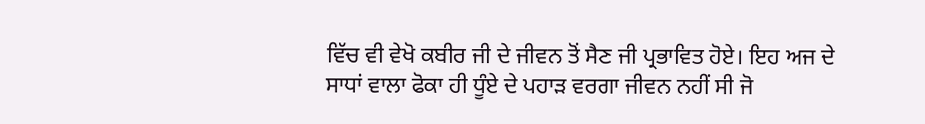ਵਿੱਚ ਵੀ ਵੇਖੋ ਕਬੀਰ ਜੀ ਦੇ ਜੀਵਨ ਤੋਂ ਸੈਣ ਜੀ ਪ੍ਰਭਾਵਿਤ ਹੋਏ। ਇਹ ਅਜ ਦੇ ਸਾਧਾਂ ਵਾਲਾ ਫੋਕਾ ਹੀ ਧੂੰਏ ਦੇ ਪਹਾੜ ਵਰਗਾ ਜੀਵਨ ਨਹੀਂ ਸੀ ਜੋ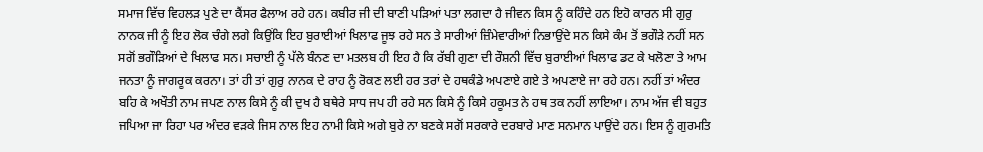ਸਮਾਜ ਵਿੱਚ ਵਿਹਲੜ ਪੁਣੇ ਦਾ ਕੈਂਸਰ ਫੈਲਾਅ ਰਹੇ ਹਨ। ਕਬੀਰ ਜੀ ਦੀ ਬਾਣੀ ਪੜਿਆਂ ਪਤਾ ਲਗਦਾ ਹੈ ਜੀਵਨ ਕਿਸ ਨੂੰ ਕਹਿੰਦੇ ਹਨ ਇਹੋ ਕਾਰਨ ਸੀ ਗੁਰੁ ਨਾਨਕ ਜੀ ਨੂੰ ਇਹ ਲੋਕ ਚੰਗੇ ਲਗੇ ਕਿਉਂਕਿ ਇਹ ਬੁਰਾਈਆਂ ਖਿਲਾਫ ਜੂਝ ਰਹੇ ਸਨ ਤੇ ਸਾਰੀਆਂ ਜ਼ਿੰਮੇਵਾਰੀਆਂ ਨਿਭਾਉਂਦੇ ਸਨ ਕਿਸੇ ਕੰਮ ਤੋਂ ਭਗੌੜੇ ਨਹੀਂ ਸਨ ਸਗੋਂ ਭਗੌੜਿਆਂ ਦੇ ਖਿਲਾਫ ਸਨ। ਸਚਾਈ ਨੂੰ ਪੱਲੇ ਬੰਨਣ ਦਾ ਮਤਲਬ ਹੀ ਇਹ ਹੈ ਕਿ ਰੱਬੀ ਗੁਣਾ ਦੀ ਰੌਸ਼ਨੀ ਵਿੱਚ ਬੁਰਾਈਆਂ ਖਿਲਾਫ ਡਟ ਕੇ ਖਲੋਣਾ ਤੇ ਆਮ ਜਨਤਾ ਨੂੰ ਜਾਗਰੂਕ ਕਰਨਾ। ਤਾਂ ਹੀ ਤਾਂ ਗੁਰੁ ਨਾਨਕ ਦੇ ਰਾਹ ਨੂੰ ਰੋਕਣ ਲਈ ਹਰ ਤਰਾਂ ਦੇ ਹਥਕੰਡੇ ਅਪਣਾਏ ਗਏ ਤੇ ਅਪਣਾਏ ਜਾ ਰਹੇ ਹਨ। ਨਹੀਂ ਤਾਂ ਅੰਦਰ ਬਹਿ ਕੇ ਅਖੌਤੀ ਨਾਮ ਜਪਣ ਨਾਲ ਕਿਸੇ ਨੂੰ ਕੀ ਦੁਖ ਹੈ ਬਥੇਰੇ ਸਾਧ ਜਪ ਹੀ ਰਹੇ ਸਨ ਕਿਸੇ ਨੂੰ ਕਿਸੇ ਹਕੂਮਤ ਨੇ ਹਥ ਤਕ ਨਹੀਂ ਲਾਇਆ। ਨਾਮ ਅੱਜ ਵੀ ਬਹੁਤ ਜਪਿਆ ਜਾ ਰਿਹਾ ਪਰ ਅੰਦਰ ਵੜਕੇ ਜਿਸ ਨਾਲ ਇਹ ਨਾਮੀ ਕਿਸੇ ਅਗੇ ਬੁਰੇ ਨਾ ਬਣਕੇ ਸਗੋਂ ਸਰਕਾਰੇ ਦਰਬਾਰੇ ਮਾਣ ਸਨਮਾਨ ਪਾਉਂਦੇ ਹਨ। ਇਸ ਨੂੰ ਗੁਰਮਤਿ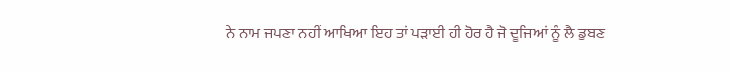ਨੇ ਨਾਮ ਜਪਣਾ ਨਹੀਂ ਆਖਿਆ ਇਹ ਤਾਂ ਪੜਾਈ ਹੀ ਹੋਰ ਹੈ ਜੋ ਦੂਜਿਆਂ ਨੂੰ ਲੈ ਡੁਬਣ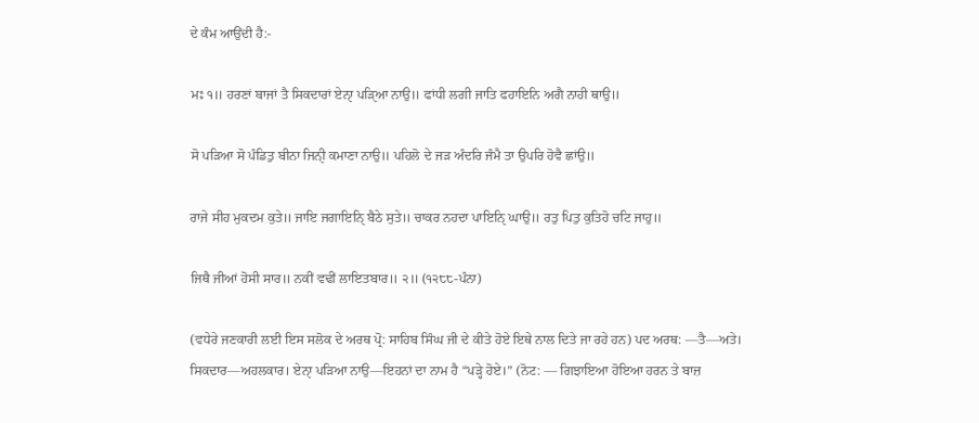ਦੇ ਕੰਮ ਆਉਂਦੀ ਹੈ:-

ਮਃ ੧॥ ਹਰਣਾਂ ਬਾਜਾਂ ਤੈ ਸਿਕਦਾਰਾਂ ਏਨਾੑ ਪੜਿੑਆ ਨਾਉ॥ ਫਾਂਧੀ ਲਗੀ ਜਾਤਿ ਫਹਾਇਨਿ ਅਗੈ ਨਾਹੀ ਥਾਉ॥

ਸੋ ਪੜਿਆ ਸੋ ਪੰਡਿਤੁ ਬੀਨਾ ਜਿਨੀੑ ਕਮਾਣਾ ਨਾਉ॥ ਪਹਿਲੋ ਦੇ ਜੜ ਅੰਦਰਿ ਜੰਮੈ ਤਾ ਉਪਰਿ ਹੋਵੈ ਛਾਂਉ॥

ਰਾਜੇ ਸੀਹ ਮੁਕਦਮ ਕੁਤੇ॥ ਜਾਇ ਜਗਾਇਨਿੑ ਬੈਠੇ ਸੁਤੇ॥ ਚਾਕਰ ਨਹਦਾ ਪਾਇਨਿੑ ਘਾਉ॥ ਰਤੁ ਪਿਤੁ ਕੁਤਿਹੋ ਚਟਿ ਜਾਹੁ॥

ਜਿਥੈ ਜੀਆਂ ਹੋਸੀ ਸਾਰ॥ ਨਕੀਂ ਵਢੀਂ ਲਾਇਤਬਾਰ॥ ੨॥ (੧੨੮੮-ਪੰਨਾ)

(ਵਧੇਰੇ ਜਣਕਾਰੀ ਲਈ ਇਸ ਸਲੋਕ ਦੇ ਅਰਥ ਪ੍ਰੋ: ਸਾਹਿਬ ਸਿੰਘ ਜੀ ਦੇ ਕੀਤੇ ਹੋਏ ਇਥੇ ਨਾਲ ਦਿਤੇ ਜਾ ਰਹੇ ਹਨ) ਪਦ ਅਰਥ: —ਤੈ—ਅਤੇ। ਸਿਕਦਾਰ—ਅਹਲਕਾਰ। ਏਨਾੑ ਪੜਿਆ ਨਾਉ—ਇਹਨਾਂ ਦਾ ਨਾਮ ਹੈ “ਪੜ੍ਹੇ ਹੋਏ।” (ਨੋਟ: — ਗਿਝਾਇਆ ਹੋਇਆ ਹਰਨ ਤੇ ਬਾਜ਼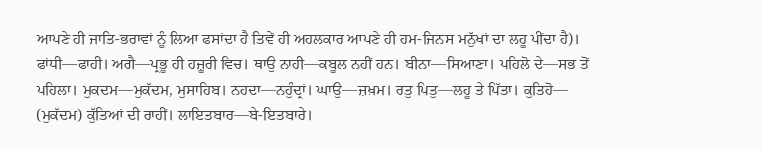ਆਪਣੇ ਹੀ ਜਾਤਿ-ਭਰਾਵਾਂ ਨੂੰ ਲਿਆ ਫਸਾਂਦਾ ਹੈ ਤਿਵੇਂ ਹੀ ਅਹਲਕਾਰ ਆਪਣੇ ਹੀ ਹਮ-ਜਿਨਸ ਮਨੁੱਖਾਂ ਦਾ ਲਹੂ ਪੀਂਦਾ ਹੈ)। ਫਾਂਧੀ—ਫਾਹੀ। ਅਗੈ—ਪ੍ਰਭੂ ਹੀ ਹਜ਼ੂਰੀ ਵਿਚ। ਥਾਉ ਨਾਹੀ—ਕਬੂਲ ਨਹੀਂ ਹਨ। ਬੀਨਾ—ਸਿਆਣਾ। ਪਹਿਲੋ ਦੇ—ਸਭ ਤੋਂ ਪਹਿਲਾ। ਮੁਕਦਮ—ਮੁਕੱਦਮ, ਮੁਸਾਹਿਬ। ਨਹਦਾ—ਨਹੁੰਦ੍ਰਾਂ। ਘਾਉ—ਜ਼ਖ਼ਮ। ਰਤੁ ਪਿਤੁ—ਲਹੂ ਤੇ ਪਿੱਤਾ। ਕੁਤਿਹੋ— (ਮੁਕੱਦਮ) ਕੁੱਤਿਆਂ ਦੀ ਰਾਹੀਂ। ਲਾਇਤਬਾਰ—ਬੇ-ਇਤਬਾਰੇ।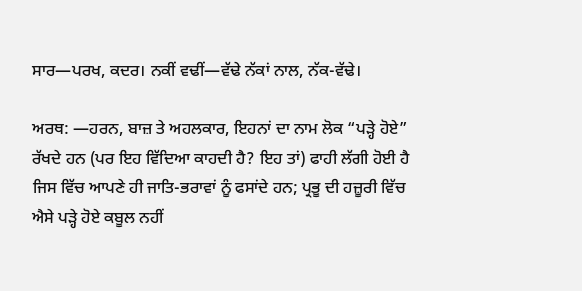ਸਾਰ—ਪਰਖ, ਕਦਰ। ਨਕੀਂ ਵਢੀਂ—ਵੱਢੇ ਨੱਕਾਂ ਨਾਲ, ਨੱਕ-ਵੱਢੇ।

ਅਰਥ: —ਹਰਨ, ਬਾਜ਼ ਤੇ ਅਹਲਕਾਰ, ਇਹਨਾਂ ਦਾ ਨਾਮ ਲੋਕ “ਪੜ੍ਹੇ ਹੋਏ” ਰੱਖਦੇ ਹਨ (ਪਰ ਇਹ ਵਿੱਦਿਆ ਕਾਹਦੀ ਹੈ? ਇਹ ਤਾਂ) ਫਾਹੀ ਲੱਗੀ ਹੋਈ ਹੈ ਜਿਸ ਵਿੱਚ ਆਪਣੇ ਹੀ ਜਾਤਿ-ਭਰਾਵਾਂ ਨੂੰ ਫਸਾਂਦੇ ਹਨ; ਪ੍ਰਭੂ ਦੀ ਹਜ਼ੂਰੀ ਵਿੱਚ ਐਸੇ ਪੜ੍ਹੇ ਹੋਏ ਕਬੂਲ ਨਹੀਂ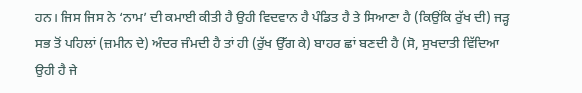ਹਨ। ਜਿਸ ਜਿਸ ਨੇ ‘ਨਾਮ’ ਦੀ ਕਮਾਈ ਕੀਤੀ ਹੈ ਉਹੀ ਵਿਦਵਾਨ ਹੈ ਪੰਡਿਤ ਹੈ ਤੇ ਸਿਆਣਾ ਹੈ (ਕਿਉਂਕਿ ਰੁੱਖ ਦੀ) ਜੜ੍ਹ ਸਭ ਤੋਂ ਪਹਿਲਾਂ (ਜ਼ਮੀਨ ਦੇ) ਅੰਦਰ ਜੰਮਦੀ ਹੈ ਤਾਂ ਹੀ (ਰੁੱਖ ਉੱਗ ਕੇ) ਬਾਹਰ ਛਾਂ ਬਣਦੀ ਹੈ (ਸੋ, ਸੁਖਦਾਤੀ ਵਿੱਦਿਆ ਉਹੀ ਹੈ ਜੇ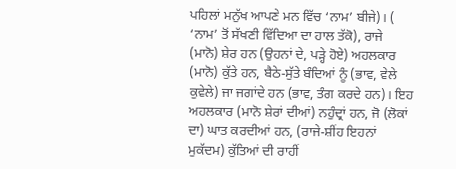ਪਹਿਲਾਂ ਮਨੁੱਖ ਆਪਣੇ ਮਨ ਵਿੱਚ ‘ਨਾਮ’ ਬੀਜੇ)। ( ‘ਨਾਮ’ ਤੋਂ ਸੱਖਣੀ ਵਿੱਦਿਆ ਦਾ ਹਾਲ ਤੱਕੋ), ਰਾਜੇ (ਮਾਨੋ) ਸ਼ੇਰ ਹਨ (ਉਹਨਾਂ ਦੇ, ਪੜ੍ਹੇ ਹੋਏ) ਅਹਲਕਾਰ (ਮਾਨੋ) ਕੁੱਤੇ ਹਨ, ਬੈਠੇ-ਸੁੱਤੇ ਬੰਦਿਆਂ ਨੂੰ (ਭਾਵ, ਵੇਲੇ ਕੁਵੇਲੇ) ਜਾ ਜਗਾਂਦੇ ਹਨ (ਭਾਵ, ਤੰਗ ਕਰਦੇ ਹਨ)। ਇਹ ਅਹਲਕਾਰ (ਮਾਨੋ ਸ਼ੇਰਾਂ ਦੀਆਂ) ਨਹੁੰਦ੍ਰਾਂ ਹਨ, ਜੋ (ਲੋਕਾਂ ਦਾ) ਘਾਤ ਕਰਦੀਆਂ ਹਨ, (ਰਾਜੇ-ਸ਼ੀਂਹ ਇਹਨਾਂ ਮੁਕੱਦਮ) ਕੁੱਤਿਆਂ ਦੀ ਰਾਹੀਂ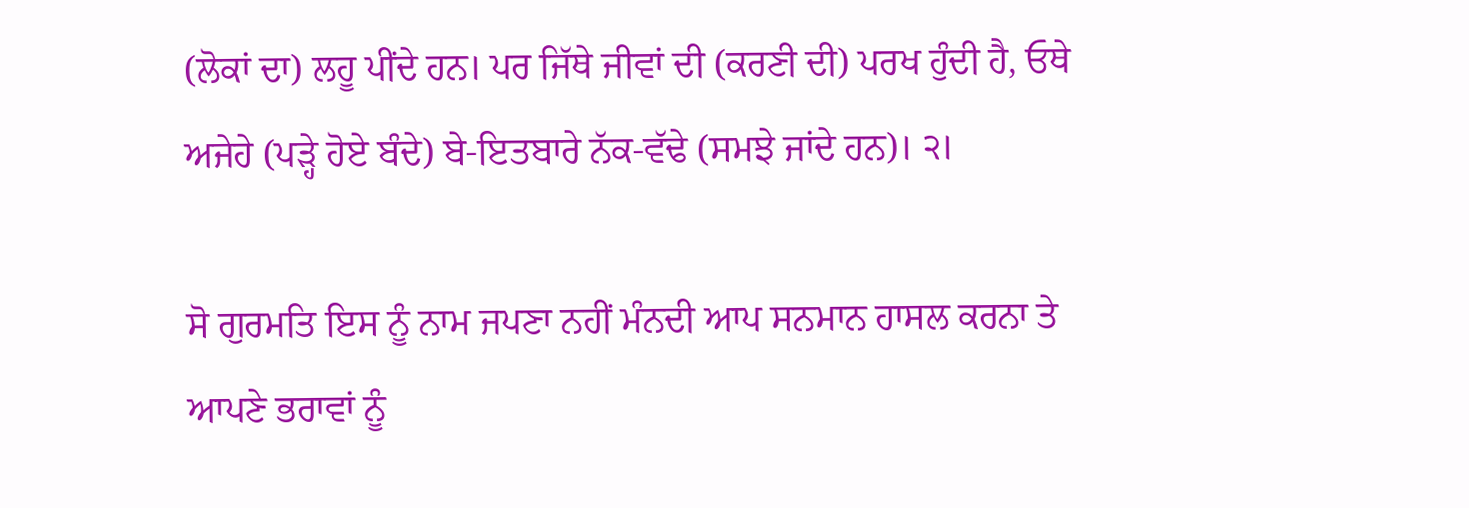(ਲੋਕਾਂ ਦਾ) ਲਹੂ ਪੀਂਦੇ ਹਨ। ਪਰ ਜਿੱਥੇ ਜੀਵਾਂ ਦੀ (ਕਰਣੀ ਦੀ) ਪਰਖ ਹੁੰਦੀ ਹੈ, ਓਥੇ ਅਜੇਹੇ (ਪੜ੍ਹੇ ਹੋਏ ਬੰਦੇ) ਬੇ-ਇਤਬਾਰੇ ਨੱਕ-ਵੱਢੇ (ਸਮਝੇ ਜਾਂਦੇ ਹਨ)। ੨।

ਸੋ ਗੁਰਮਤਿ ਇਸ ਨੂੰ ਨਾਮ ਜਪਣਾ ਨਹੀਂ ਮੰਨਦੀ ਆਪ ਸਨਮਾਨ ਹਾਸਲ ਕਰਨਾ ਤੇ ਆਪਣੇ ਭਰਾਵਾਂ ਨੂੰ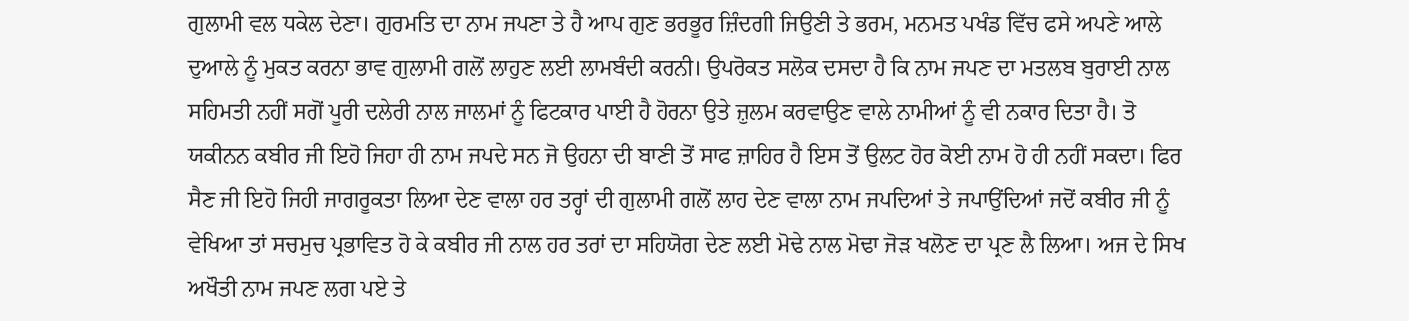ਗੁਲਾਮੀ ਵਲ ਧਕੇਲ ਦੇਣਾ। ਗੁਰਮਤਿ ਦਾ ਨਾਮ ਜਪਣਾ ਤੇ ਹੈ ਆਪ ਗੁਣ ਭਰਭੂਰ ਜ਼ਿੰਦਗੀ ਜਿਉਣੀ ਤੇ ਭਰਮ, ਮਨਮਤ ਪਖੰਡ ਵਿੱਚ ਫਸੇ ਅਪਣੇ ਆਲੇ ਦੁਆਲੇ ਨੂੰ ਮੁਕਤ ਕਰਨਾ ਭਾਵ ਗੁਲਾਮੀ ਗਲੋਂ ਲਾਹੁਣ ਲਈ ਲਾਮਬੰਦੀ ਕਰਨੀ। ਉਪਰੋਕਤ ਸਲੋਕ ਦਸਦਾ ਹੈ ਕਿ ਨਾਮ ਜਪਣ ਦਾ ਮਤਲਬ ਬੁਰਾਈ ਨਾਲ ਸਹਿਮਤੀ ਨਹੀਂ ਸਗੋਂ ਪੂਰੀ ਦਲੇਰੀ ਨਾਲ ਜਾਲਮਾਂ ਨੂੰ ਫਿਟਕਾਰ ਪਾਈ ਹੈ ਹੋਰਨਾ ਉਤੇ ਜ਼ੁਲਮ ਕਰਵਾਉਣ ਵਾਲੇ ਨਾਮੀਆਂ ਨੂੰ ਵੀ ਨਕਾਰ ਦਿਤਾ ਹੈ। ਤੋ ਯਕੀਨਨ ਕਬੀਰ ਜੀ ਇਹੋ ਜਿਹਾ ਹੀ ਨਾਮ ਜਪਦੇ ਸਨ ਜੋ ਉਹਨਾ ਦੀ ਬਾਣੀ ਤੋਂ ਸਾਫ ਜ਼ਾਹਿਰ ਹੈ ਇਸ ਤੋਂ ਉਲਟ ਹੋਰ ਕੋਈ ਨਾਮ ਹੋ ਹੀ ਨਹੀਂ ਸਕਦਾ। ਫਿਰ ਸੈਣ ਜੀ ਇਹੋ ਜਿਹੀ ਜਾਗਰੂਕਤਾ ਲਿਆ ਦੇਣ ਵਾਲਾ ਹਰ ਤਰ੍ਹਾਂ ਦੀ ਗੁਲਾਮੀ ਗਲੋਂ ਲਾਹ ਦੇਣ ਵਾਲਾ ਨਾਮ ਜਪਦਿਆਂ ਤੇ ਜਪਾਉਂਦਿਆਂ ਜਦੋਂ ਕਬੀਰ ਜੀ ਨੂੰ ਵੇਖਿਆ ਤਾਂ ਸਚਮੁਚ ਪ੍ਰਭਾਵਿਤ ਹੋ ਕੇ ਕਬੀਰ ਜੀ ਨਾਲ ਹਰ ਤਰਾਂ ਦਾ ਸਹਿਯੋਗ ਦੇਣ ਲਈ ਮੋਢੇ ਨਾਲ ਮੋਢਾ ਜੋੜ ਖਲੋਣ ਦਾ ਪ੍ਰਣ ਲੈ ਲਿਆ। ਅਜ ਦੇ ਸਿਖ ਅਖੌਤੀ ਨਾਮ ਜਪਣ ਲਗ ਪਏ ਤੇ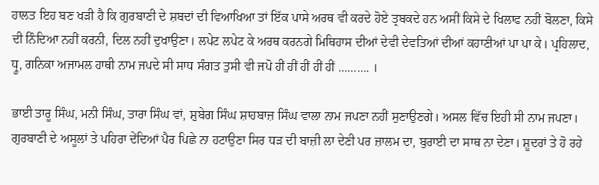ਹਾਲਤ ਇਹ ਬਣ ਖੜੀ ਹੈ ਕਿ ਗੁਰਬਾਣੀ ਦੇ ਸ਼ਬਦਾਂ ਦੀ ਵਿਆਖਿਆ ਤਾਂ ਇੱਕ ਪਾਸੇ ਅਰਥ ਵੀ ਕਰਦੇ ਹੋਏ ਤ੍ਰਬਕਦੇ ਹਨ ਅਸੀਂ ਕਿਸੇ ਦੇ ਖਿਲਾਫ ਨਹੀਂ ਬੋਲਣਾ, ਕਿਸੇ ਦੀ ਨਿੰਦਿਆ ਨਹੀਂ ਕਰਨੀ, ਦਿਲ ਨਹੀਂ ਦੁਖਾਉਣਾ। ਲਪੇਟ ਲਪੇਟ ਕੇ ਅਰਥ ਕਰਨਗੇ ਮਿਥਿਹਾਸ ਦੀਆਂ ਦੇਵੀ ਦੇਵਤਿਆਂ ਦੀਆਂ ਕਹਾਣੀਆਂ ਪਾ ਪਾ ਕੇ। ਪ੍ਰਹਿਲਾਦ, ਧ੍ਰੂ, ਗਨਿਕਾ ਅਜਾਮਲ ਹਾਥੀ ਨਾਮ ਜਪਦੇ ਸੀ ਸਾਧ ਸੰਗਤ ਤੁਸੀ ਵੀ ਜਪੋ ਹੀਂ ਹੀਂ ਹੀਂ ਹੀਂ ਹੀਂ ………. ।

ਭਾਈ ਤਾਰੂ ਸਿੰਘ, ਮਨੀ ਸਿੰਘ, ਤਾਰਾ ਸਿੰਘ ਵਾਂ, ਸ਼ੁਬੇਗ ਸਿੰਘ ਸ਼ਾਹਬਾਜ਼ ਸਿੰਘ ਵਾਲਾ ਨਾਮ ਜਪਣਾ ਨਹੀਂ ਸੁਣਾਉਣਗੇ। ਅਸਲ ਵਿੱਚ ਇਹੀ ਸੀ ਨਾਮ ਜਪਣਾ। ਗੁਰਬਾਣੀ ਦੇ ਅਸੂਲਾਂ ਤੇ ਪਹਿਰਾ ਦੇਂਦਿਆਂ ਪੈਰ ਪਿਛੇ ਨਾ ਹਟਾਉਣਾ ਸਿਰ ਧੜ ਦੀ ਬਾਜ਼ੀ ਲਾ ਦੇਣੀ ਪਰ ਜ਼ਾਲਮ ਦਾ, ਬੁਰਾਈ ਦਾ ਸਾਥ ਨਾ ਦੇਣਾ। ਸ਼ੂਦਰਾਂ ਤੇ ਹੋ ਰਹੇ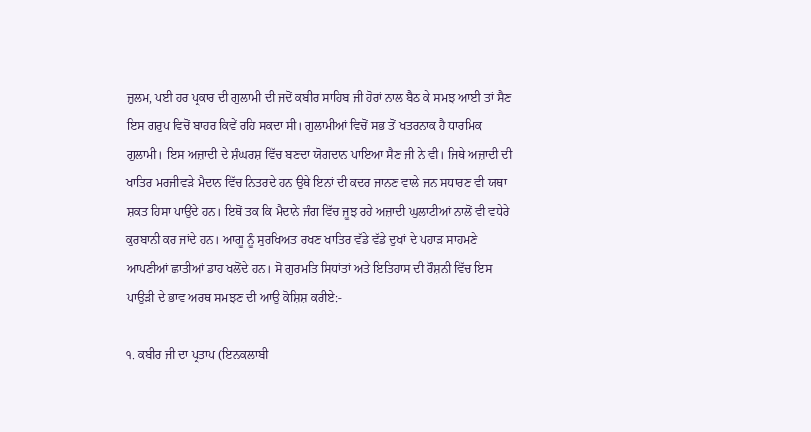ਜ਼ੁਲਮ, ਪਈ ਹਰ ਪ੍ਰਕਾਰ ਦੀ ਗੁਲਾਮੀ ਦੀ ਜਦੋਂ ਕਬੀਰ ਸਾਹਿਬ ਜੀ ਹੋਰਾਂ ਨਾਲ ਬੈਠ ਕੇ ਸਮਝ ਆਈ ਤਾਂ ਸੈਣ ਇਸ ਗਰੁਪ ਵਿਚੋਂ ਬਾਹਰ ਕਿਵੇਂ ਰਹਿ ਸਕਦਾ ਸੀ। ਗੁਲਾਮੀਆਂ ਵਿਚੋਂ ਸਭ ਤੋਂ ਖਤਰਨਾਕ ਹੈ ਧਾਰਮਿਕ ਗੁਲਾਮੀ। ਇਸ ਅਜ਼ਾਦੀ ਦੇ ਸ਼ੰਘਰਸ਼ ਵਿੱਚ ਬਣਦਾ ਯੋਗਦਾਨ ਪਾਇਆ ਸੈਣ ਜੀ ਨੇ ਵੀ। ਜਿਥੇ ਅਜ਼ਾਦੀ ਦੀ ਖਾਤਿਰ ਮਰਜੀਵੜੇ ਮੈਦਾਨ ਵਿੱਚ ਨਿਤਰਦੇ ਹਨ ਉਥੇ ਇਨਾਂ ਦੀ ਕਦਰ ਜਾਨਣ ਵਾਲੇ ਜਨ ਸਧਾਰਣ ਵੀ ਯਥਾ ਸ਼ਕਤ ਹਿਸਾ ਪਾਉਂਦੇ ਹਨ। ਇਥੋਂ ਤਕ ਕਿ ਮੈਦਾਨੇ ਜੰਗ ਵਿੱਚ ਜੂਝ ਰਹੇ ਅਜ਼ਾਦੀ ਘੁਲਾਟੀਆਂ ਨਾਲੋਂ ਵੀ ਵਧੇਰੇ ਕੁਰਬਾਨੀ ਕਰ ਜਾਂਦੇ ਹਨ। ਆਗੂ ਨੂੰ ਸੁਰਖਿਅਤ ਰਖਣ ਖਾਤਿਰ ਵੱਡੇ ਵੱਡੇ ਦੁਖਾਂ ਦੇ ਪਹਾੜ ਸਾਹਮਣੇ ਆਪਣੀਆਂ ਛਾਤੀਆਂ ਡਾਹ ਖਲੋਂਦੇ ਹਨ। ਸੋ ਗੁਰਮਤਿ ਸਿਧਾਂਤਾਂ ਅਤੇ ਇਤਿਹਾਸ ਦੀ ਰੌਸ਼ਨੀ ਵਿੱਚ ਇਸ ਪਾਉੜੀ ਦੇ ਭਾਵ ਅਰਥ ਸਮਝਣ ਦੀ ਆਉ ਕੋਸ਼ਿਸ਼ ਕਰੀਏ:-

੧. ਕਬੀਰ ਜੀ ਦਾ ਪ੍ਰਤਾਪ (ਇਨਕਲਾਬੀ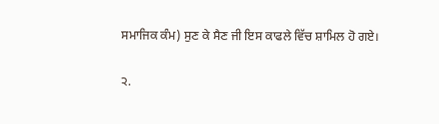ਸਮਾਜਿਕ ਕੰਮ) ਸੁਣ ਕੇ ਸੈਣ ਜੀ ਇਸ ਕਾਫਲੇ ਵਿੱਚ ਸ਼ਾਮਿਲ ਹੋ ਗਏ।

੨.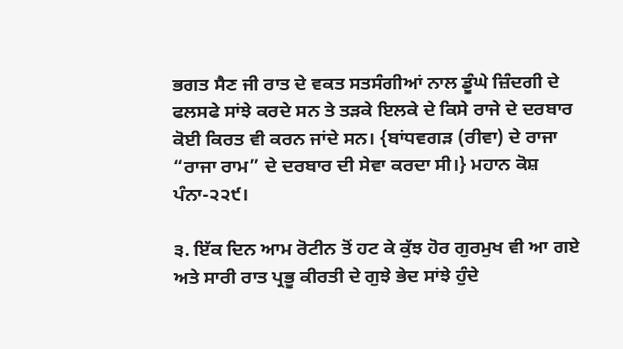ਭਗਤ ਸੈਣ ਜੀ ਰਾਤ ਦੇ ਵਕਤ ਸਤਸੰਗੀਆਂ ਨਾਲ ਡੂੰਘੇ ਜ਼ਿੰਦਗੀ ਦੇ ਫਲਸਫੇ ਸਾਂਝੇ ਕਰਦੇ ਸਨ ਤੇ ਤੜਕੇ ਇਲਕੇ ਦੇ ਕਿਸੇ ਰਾਜੇ ਦੇ ਦਰਬਾਰ ਕੋਈ ਕਿਰਤ ਵੀ ਕਰਨ ਜਾਂਦੇ ਸਨ। {ਬਾਂਧਵਗੜ (ਰੀਵਾ) ਦੇ ਰਾਜਾ “ਰਾਜਾ ਰਾਮ” ਦੇ ਦਰਬਾਰ ਦੀ ਸੇਵਾ ਕਰਦਾ ਸੀ।} ਮਹਾਨ ਕੋਸ਼ ਪੰਨਾ-੨੨੯।

੩. ਇੱਕ ਦਿਨ ਆਮ ਰੋਟੀਨ ਤੋਂ ਹਟ ਕੇ ਕੁੱਝ ਹੋਰ ਗੁਰਮੁਖ ਵੀ ਆ ਗਏ ਅਤੇ ਸਾਰੀ ਰਾਤ ਪ੍ਰਭੂ ਕੀਰਤੀ ਦੇ ਗੁਝੇ ਭੇਦ ਸਾਂਝੇ ਹੁੰਦੇ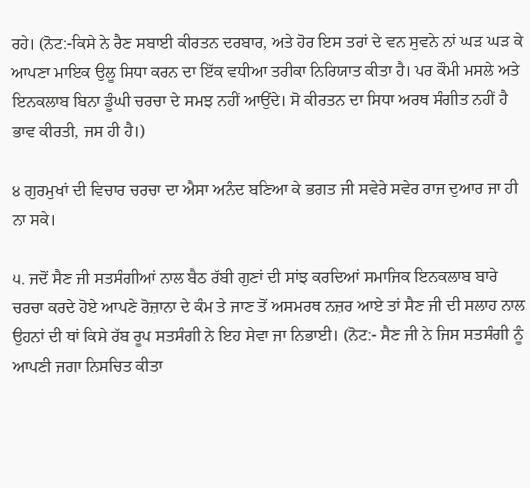ਰਹੇ। (ਨੋਟ:-ਕਿਸੇ ਨੇ ਰੈਣ ਸਬਾਈ ਕੀਰਤਨ ਦਰਬਾਰ, ਅਤੇ ਹੋਰ ਇਸ ਤਰਾਂ ਦੇ ਵਨ ਸੁਵਨੇ ਨਾਂ ਘੜ ਘੜ ਕੇ ਆਪਣਾ ਮਾਇਕ ਉਲੂ ਸਿਧਾ ਕਰਨ ਦਾ ਇੱਕ ਵਧੀਆ ਤਰੀਕਾ ਨਿਰਿਯਾਤ ਕੀਤਾ ਹੈ। ਪਰ ਕੌਮੀ ਮਸਲੇ ਅਤੇ ਇਨਕਲਾਬ ਬਿਨਾ ਡੂੰਘੀ ਚਰਚਾ ਦੇ ਸਮਝ ਨਹੀਂ ਆਉਂਦੇ। ਸੋ ਕੀਰਤਨ ਦਾ ਸਿਧਾ ਅਰਥ ਸੰਗੀਤ ਨਹੀਂ ਹੈ ਭਾਵ ਕੀਰਤੀ, ਜਸ ਹੀ ਹੈ।)

੪ ਗੁਰਮੁਖਾਂ ਦੀ ਵਿਚਾਰ ਚਰਚਾ ਦਾ ਐਸਾ ਅਨੰਦ ਬਣਿਆ ਕੇ ਭਗਤ ਜੀ ਸਵੇਰੇ ਸਵੇਰ ਰਾਜ ਦੁਆਰ ਜਾ ਹੀ ਨਾ ਸਕੇ।

੫. ਜਦੋਂ ਸੈਣ ਜੀ ਸਤਸੰਗੀਆਂ ਨਾਲ ਬੈਠ ਰੱਬੀ ਗੁਣਾਂ ਦੀ ਸਾਂਝ ਕਰਦਿਆਂ ਸਮਾਜਿਕ ਇਨਕਲਾਬ ਬਾਰੇ ਚਰਚਾ ਕਰਦੇ ਹੋਏ ਆਪਣੇ ਰੋਜ਼ਾਨਾ ਦੇ ਕੰਮ ਤੇ ਜਾਣ ਤੋਂ ਅਸਮਰਥ ਨਜ਼ਰ ਆਏ ਤਾਂ ਸੈਣ ਜੀ ਦੀ ਸਲਾਹ ਨਾਲ ਉਹਨਾਂ ਦੀ ਥਾਂ ਕਿਸੇ ਰੱਬ ਰੂਪ ਸਤਸੰਗੀ ਨੇ ਇਹ ਸੇਵਾ ਜਾ ਨਿਭਾਈ। (ਨੋਟ:- ਸੈਣ ਜੀ ਨੇ ਜਿਸ ਸਤਸੰਗੀ ਨੂੰ ਆਪਣੀ ਜਗਾ ਨਿਸਚਿਤ ਕੀਤਾ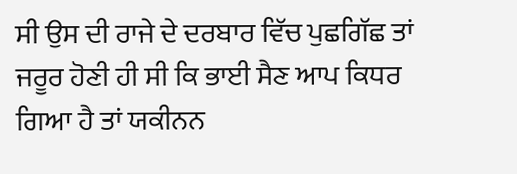ਸੀ ਉਸ ਦੀ ਰਾਜੇ ਦੇ ਦਰਬਾਰ ਵਿੱਚ ਪੁਛਗਿੱਛ ਤਾਂ ਜਰੂਰ ਹੋਣੀ ਹੀ ਸੀ ਕਿ ਭਾਈ ਸੈਣ ਆਪ ਕਿਧਰ ਗਿਆ ਹੈ ਤਾਂ ਯਕੀਨਨ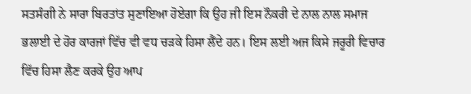ਸਤਸੰਗੀ ਨੇ ਸਾਰਾ ਬਿਰਤਾਂਤ ਸੁਣਾਇਆ ਹੋਏਗਾ ਕਿ ਉਹ ਜੀ ਇਸ ਨੌਕਰੀ ਦੇ ਨਾਲ ਨਾਲ ਸਮਾਜ ਭਲਾਈ ਦੇ ਹੋਰ ਕਾਰਜਾਂ ਵਿੱਚ ਵੀ ਵਧ ਚੜਕੇ ਹਿਸਾ ਲੈਂਦੇ ਹਨ। ਇਸ ਲਈ ਅਜ ਕਿਸੇ ਜਰੂਰੀ ਵਿਚਾਰ ਵਿੱਚ ਹਿਸਾ ਲੈਣ ਕਰਕੇ ਉਹ ਆਪ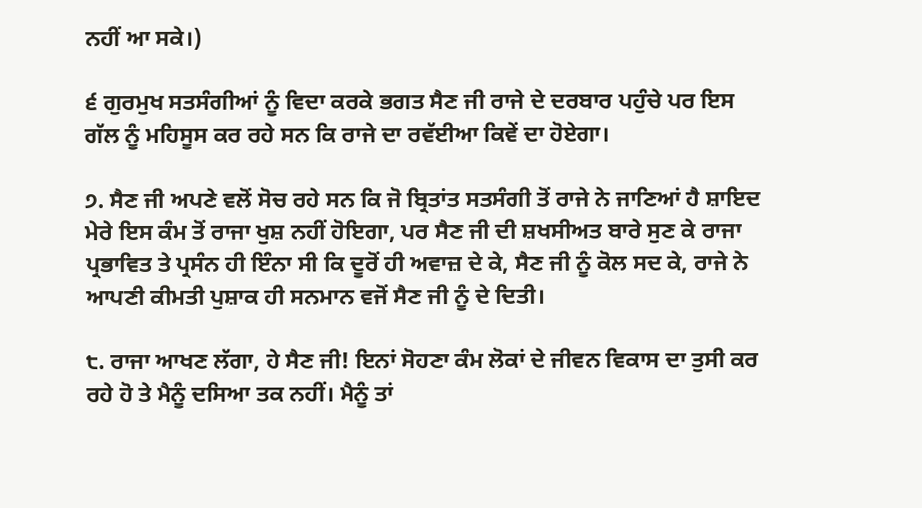ਨਹੀਂ ਆ ਸਕੇ।)

੬ ਗੁਰਮੁਖ ਸਤਸੰਗੀਆਂ ਨੂੰ ਵਿਦਾ ਕਰਕੇ ਭਗਤ ਸੈਣ ਜੀ ਰਾਜੇ ਦੇ ਦਰਬਾਰ ਪਹੁੰਚੇ ਪਰ ਇਸ ਗੱਲ ਨੂੰ ਮਹਿਸੂਸ ਕਰ ਰਹੇ ਸਨ ਕਿ ਰਾਜੇ ਦਾ ਰਵੱਈਆ ਕਿਵੇਂ ਦਾ ਹੋਏਗਾ।

੭. ਸੈਣ ਜੀ ਅਪਣੇ ਵਲੋਂ ਸੋਚ ਰਹੇ ਸਨ ਕਿ ਜੋ ਬ੍ਰਿਤਾਂਤ ਸਤਸੰਗੀ ਤੋਂ ਰਾਜੇ ਨੇ ਜਾਣਿਆਂ ਹੈ ਸ਼ਾਇਦ ਮੇਰੇ ਇਸ ਕੰਮ ਤੋਂ ਰਾਜਾ ਖੁਸ਼ ਨਹੀਂ ਹੋਇਗਾ, ਪਰ ਸੈਣ ਜੀ ਦੀ ਸ਼ਖਸੀਅਤ ਬਾਰੇ ਸੁਣ ਕੇ ਰਾਜਾ ਪ੍ਰਭਾਵਿਤ ਤੇ ਪ੍ਰਸੰਨ ਹੀ ਇੰਨਾ ਸੀ ਕਿ ਦੂਰੋਂ ਹੀ ਅਵਾਜ਼ ਦੇ ਕੇ, ਸੈਣ ਜੀ ਨੂੰ ਕੋਲ ਸਦ ਕੇ, ਰਾਜੇ ਨੇ ਆਪਣੀ ਕੀਮਤੀ ਪੁਸ਼ਾਕ ਹੀ ਸਨਮਾਨ ਵਜੋਂ ਸੈਣ ਜੀ ਨੂੰ ਦੇ ਦਿਤੀ।

੮. ਰਾਜਾ ਆਖਣ ਲੱਗਾ, ਹੇ ਸੈਣ ਜੀ! ਇਨਾਂ ਸੋਹਣਾ ਕੰਮ ਲੋਕਾਂ ਦੇ ਜੀਵਨ ਵਿਕਾਸ ਦਾ ਤੁਸੀ ਕਰ ਰਹੇ ਹੋ ਤੇ ਮੈਨੂੰ ਦਸਿਆ ਤਕ ਨਹੀਂ। ਮੈਨੂੰ ਤਾਂ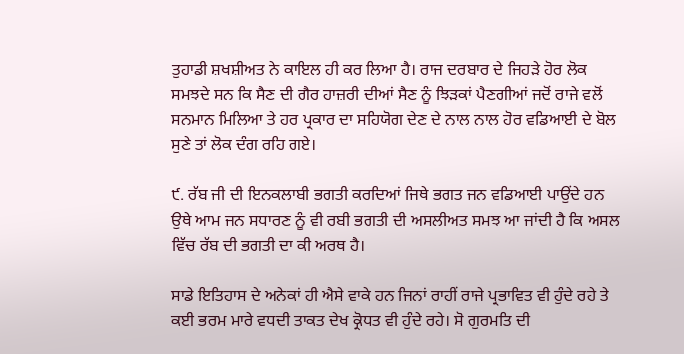ਤੁਹਾਡੀ ਸ਼ਖਸ਼ੀਅਤ ਨੇ ਕਾਇਲ ਹੀ ਕਰ ਲਿਆ ਹੈ। ਰਾਜ ਦਰਬਾਰ ਦੇ ਜਿਹੜੇ ਹੋਰ ਲੋਕ ਸਮਝਦੇ ਸਨ ਕਿ ਸੈਣ ਦੀ ਗੈਰ ਹਾਜ਼ਰੀ ਦੀਆਂ ਸੈਣ ਨੂੰ ਝਿੜਕਾਂ ਪੈਣਗੀਆਂ ਜਦੋਂ ਰਾਜੇ ਵਲੋਂ ਸਨਮਾਨ ਮਿਲਿਆ ਤੇ ਹਰ ਪ੍ਰਕਾਰ ਦਾ ਸਹਿਯੋਗ ਦੇਣ ਦੇ ਨਾਲ ਨਾਲ ਹੋਰ ਵਡਿਆਈ ਦੇ ਬੋਲ ਸੁਣੇ ਤਾਂ ਲੋਕ ਦੰਗ ਰਹਿ ਗਏ।

੯. ਰੱਬ ਜੀ ਦੀ ਇਨਕਲਾਬੀ ਭਗਤੀ ਕਰਦਿਆਂ ਜਿਥੇ ਭਗਤ ਜਨ ਵਡਿਆਈ ਪਾਉਂਦੇ ਹਨ ਉਥੇ ਆਮ ਜਨ ਸਧਾਰਣ ਨੂੰ ਵੀ ਰਬੀ ਭਗਤੀ ਦੀ ਅਸਲੀਅਤ ਸਮਝ ਆ ਜਾਂਦੀ ਹੈ ਕਿ ਅਸਲ ਵਿੱਚ ਰੱਬ ਦੀ ਭਗਤੀ ਦਾ ਕੀ ਅਰਥ ਹੈ।

ਸਾਡੇ ਇਤਿਹਾਸ ਦੇ ਅਨੇਕਾਂ ਹੀ ਐਸੇ ਵਾਕੇ ਹਨ ਜਿਨਾਂ ਰਾਹੀਂ ਰਾਜੇ ਪ੍ਰਭਾਵਿਤ ਵੀ ਹੁੰਦੇ ਰਹੇ ਤੇ ਕਈ ਭਰਮ ਮਾਰੇ ਵਧਦੀ ਤਾਕਤ ਦੇਖ ਕ੍ਰੋਧਤ ਵੀ ਹੁੰਦੇ ਰਹੇ। ਸੋ ਗੁਰਮਤਿ ਦੀ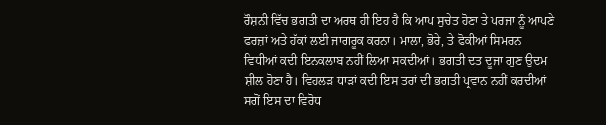ਰੌਸ਼ਨੀ ਵਿੱਚ ਭਗਤੀ ਦਾ ਅਰਥ ਹੀ ਇਹ ਹੈ ਕਿ ਆਪ ਸੁਚੇਤ ਹੋਣਾ ਤੇ ਪਰਜਾ ਨੂੰ ਆਪਣੇ ਫਰਜ਼ਾਂ ਅਤੇ ਹੱਕਾਂ ਲਈ ਜਾਗਰੂਕ ਕਰਨਾ। ਮਾਲਾ, ਭੋਰੇ, ਤੇ ਫੋਕੀਆਂ ਸਿਮਰਨ ਵਿਧੀਆਂ ਕਦੀ ਇਨਕਲਾਬ ਨਹੀਂ ਲਿਆ ਸਕਦੀਆਂ। ਭਗਤੀ ਦਤ ਦੂਜਾ ਗੁਣ ਉਦਮ ਸ਼ੀਲ ਹੋਣਾ ਹੈ। ਵਿਹਲੜ ਧਾੜਾਂ ਕਦੀ ਇਸ ਤਰਾਂ ਦੀ ਭਗਤੀ ਪ੍ਰਵਾਨ ਨਹੀਂ ਕਰਦੀਆਂ ਸਗੋਂ ਇਸ ਦਾ ਵਿਰੋਧ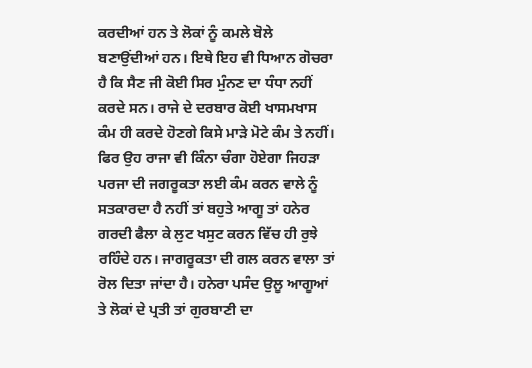ਕਰਦੀਆਂ ਹਨ ਤੇ ਲੋਕਾਂ ਨੂੰ ਕਮਲੇ ਬੋਲੇ ਬਣਾਉਂਦੀਆਂ ਹਨ। ਇਥੇ ਇਹ ਵੀ ਧਿਆਨ ਗੋਚਰਾ ਹੈ ਕਿ ਸੈਣ ਜੀ ਕੋਈ ਸਿਰ ਮੁੰਨਣ ਦਾ ਧੰਧਾ ਨਹੀਂ ਕਰਦੇ ਸਨ। ਰਾਜੇ ਦੇ ਦਰਬਾਰ ਕੋਈ ਖਾਸਮਖਾਸ ਕੰਮ ਹੀ ਕਰਦੇ ਹੋਣਗੇ ਕਿਸੇ ਮਾੜੇ ਮੋਟੇ ਕੰਮ ਤੇ ਨਹੀਂ। ਫਿਰ ਉਹ ਰਾਜਾ ਵੀ ਕਿੰਨਾ ਚੰਗਾ ਹੋਏਗਾ ਜਿਹੜਾ ਪਰਜਾ ਦੀ ਜਗਰੂਕਤਾ ਲਈ ਕੰਮ ਕਰਨ ਵਾਲੇ ਨੂੰ ਸਤਕਾਰਦਾ ਹੈ ਨਹੀਂ ਤਾਂ ਬਹੁਤੇ ਆਗੂ ਤਾਂ ਹਨੇਰ ਗਰਦੀ ਫੈਲਾ ਕੇ ਲੁਟ ਖਸੁਟ ਕਰਨ ਵਿੱਚ ਹੀ ਰੁਝੇ ਰਹਿੰਦੇ ਹਨ। ਜਾਗਰੂਕਤਾ ਦੀ ਗਲ ਕਰਨ ਵਾਲਾ ਤਾਂ ਰੋਲ ਦਿਤਾ ਜਾਂਦਾ ਹੈ। ਹਨੇਰਾ ਪਸੰਦ ਉਲੂ ਆਗੂਆਂ ਤੇ ਲੋਕਾਂ ਦੇ ਪ੍ਰਤੀ ਤਾਂ ਗੁਰਬਾਣੀ ਦਾ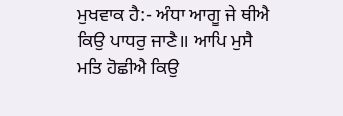ਮੁਖਵਾਕ ਹੈ:- ਅੰਧਾ ਆਗੂ ਜੇ ਥੀਐ ਕਿਉ ਪਾਧਰੁ ਜਾਣੈ॥ ਆਪਿ ਮੁਸੈ ਮਤਿ ਹੋਛੀਐ ਕਿਉ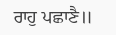ਰਾਹੁ ਪਛਾਣੈ॥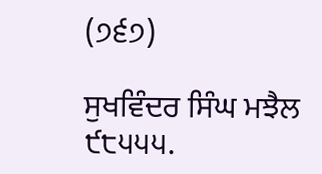(੭੬੭)

ਸੁਖਵਿੰਦਰ ਸਿੰਘ ਮਝੈਲ ੯੮੫੫੫.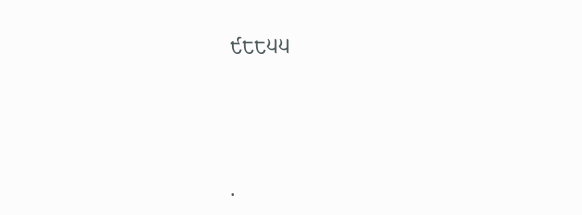੯੮੮੫੫




.